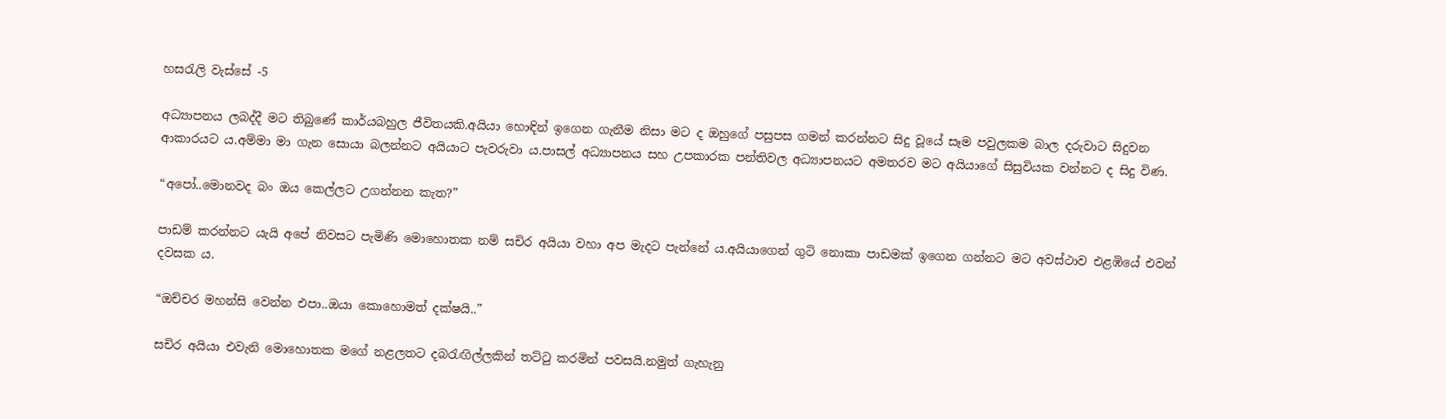හසරැලි වැස්සේ -5

අධ්‍යාපනය ලබද්දී මට තිබුණේ කාර්යබහුල ජීවිතයකි.අයියා හොඳින් ඉගෙන ගැනීම නිසා මට ද ඔහුගේ පසුපස ගමන් කරන්නට සිදු වූයේ සෑම පවුලකම බාල දරුවාට සිදුවන ආකාරයට ය.අම්මා මා ගැන සොයා බලන්නට අයියාට පැවරුවා ය.පාසල් අධ්‍යාපනය සහ උපකාරක පන්තිවල අධ්‍යාපනයට අමතරව මට අයියාගේ සිසුවියක වන්නට ද සිදු විණ.

“අපෝ..මොනවද බං ඔය කෙල්ලට උගන්නන කැත?”

පාඩම් කරන්නට යැයි අපේ නිවසට පැමිණි මොහොතක නම් සචිර අයියා වහා අප මැදට පැන්නේ ය.අයියාගෙන් ගුටි නොකා පාඩමක් ඉගෙන ගන්නට මට අවස්ථාව එළඹියේ එවන් දවසක ය.

“ඔච්චර මහන්සි වෙන්න එපා..ඔයා කොහොමත් දක්ෂයි..”

සචිර අයියා එවැනි මොහොතක මගේ නළලතට දබරැඟිල්ලකින් තට්ටු කරමින් පවසයි.නමුත් ගැහැනු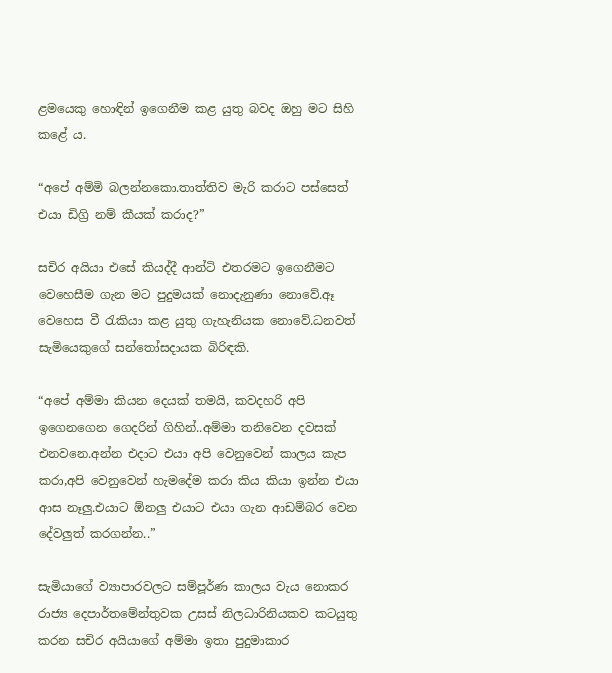ළමයෙකු හොඳින් ඉගෙනීම කළ යුතු බවද ඔහු මට සිහි කළේ ය.

“අපේ අම්මි බලන්නකො.තාත්තිව මැරි කරාට පස්සෙත් එයා ඩිග්‍රි නම් කීයක් කරාද?”

සචිර අයියා එසේ කියද්දී ආන්ටි එතරමට ඉගෙනීමට වෙහෙසීම ගැන මට පුදුමයක් නොදැනුණා නොවේ.ඈ වෙහෙස වී රැකියා කළ යුතු ගැහැනියක නොවේ.ධනවත් සැමියෙකුගේ සන්තෝසදායක බිරිඳකි.

“අපේ අම්මා කියන දෙයක් තමයි, කවදහරි අපි ඉගෙනගෙන ගෙදරින් ගිහින්..අම්මා තනිවෙන දවසක් එනවනෙ.අන්න එදාට එයා අපි වෙනුවෙන් කාලය කැප කරා,අපි වෙනුවෙන් හැමදේම කරා කිය කියා ඉන්න එයා ආස නෑලු.එයාට ඕනලු එයාට එයා ගැන ආඩම්බර වෙන දේවලුත් කරගන්න..”

සැමියාගේ ව්‍යාපාරවලට සම්පූර්ණ කාලය වැය නොකර රාජ්‍ය දෙපාර්තමේන්තුවක උසස් නිලධාරිනියකව කටයුතු කරන සචිර අයියාගේ අම්මා ඉතා පුදුමාකාර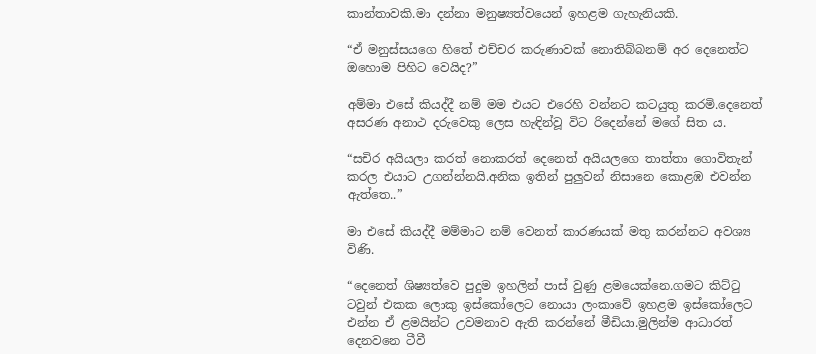කාන්තාවකි.මා දන්නා මනුෂ්‍යත්වයෙන් ඉහළම ගැහැනියකි.

“ඒ මනුස්සයගෙ හිතේ එච්චර කරුණාවක් නොතිබ්බනම් අර දෙනෙත්ට ඔහොම පිහිට වෙයිද?”

අම්මා එසේ කියද්දී නම් මම එයට එරෙහි වන්නට කටයුතු කරමි.දෙනෙත් අසරණ අනාථ දරුවෙකු ලෙස හැඳින්වූ විට රිදෙන්නේ මගේ සිත ය.

“සචිර අයියලා කරත් නොකරත් දෙනෙත් අයියලගෙ තාත්තා ගොවිතැන් කරල එයාට උගන්න්නයි.අනික ඉතින් පුලුවන් නිසානෙ කොළඹ එවන්න ඇත්තෙ..”

මා එසේ කියද්දී මම්මාට නම් වෙනත් කාරණයක් මතු කරන්නට අවශ්‍ය විණි.

“දෙනෙත් ශිෂ්‍යත්වෙ පුදුම ඉහලින් පාස් වුණු ළමයෙක්නෙ.ගමට කිට්ටු ටවුන් එකක ලොකු ඉස්කෝලෙට නොයා ලංකාවේ ඉහළම ඉස්කෝලෙට එන්න ඒ ළමයින්ට උවමනාව ඇති කරන්නේ මීඩියා.මුලින්ම ආධාරත් දෙනවනෙ ටීවී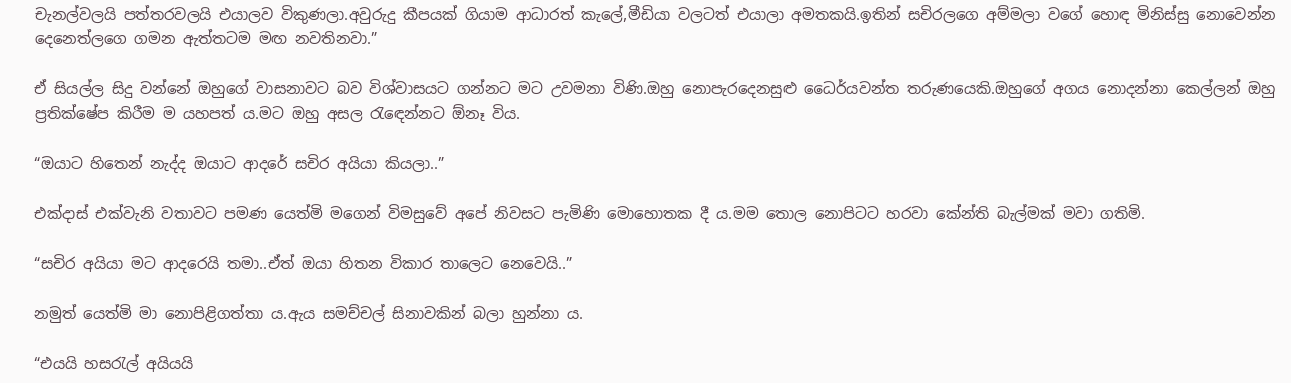චැනල්වලයි පත්තරවලයි එයාලව විකුණලා.අවුරුදු කීපයක් ගියාම ආධාරත් කැලේ,මීඩියා වලටත් එයාලා අමතකයි.ඉතින් සචිරලගෙ අම්මලා වගේ හොඳ මිනිස්සු නොවෙන්න දෙනෙත්ලගෙ ගමන ඇත්තටම මඟ නවතිනවා.”

ඒ සියල්ල සිදු වන්නේ ඔහුගේ වාසනාවට බව විශ්වාසයට ගන්නට මට උවමනා විණි.ඔහු නොපැරදෙනසුළු ධෛර්යවන්ත තරුණයෙකි.ඔහුගේ අගය නොදන්නා කෙල්ලන් ඔහු ප්‍රතික්ෂේප කිරීම ම යහපත් ය.මට ඔහු අසල රැඳෙන්නට ඕනෑ විය.

“ඔයාට හිතෙන් නැද්ද ඔයාට ආදරේ සචිර අයියා කියලා..”

එක්දාස් එක්වැනි වතාවට පමණ යෙත්මි මගෙන් විමසුවේ අපේ නිවසට පැමිණි මොහොතක දී ය.මම තොල නොපිටට හරවා කේන්ති බැල්මක් මවා ගතිමි.

“සචිර අයියා මට ආදරෙයි තමා..ඒත් ඔයා හිතන විකාර තාලෙට නෙවෙයි..”

නමුත් යෙත්මි මා නොපිළිගත්තා ය.ඇය සමච්චල් සිනාවකින් බලා හුන්නා ය.

“එයයි හසරැල් අයියයි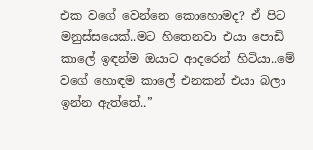එක වගේ වෙන්නෙ කොහොමද? ඒ පිට මනුස්සයෙක්..මට හිතෙනවා එයා පොඩි කාලේ ඉඳන්ම ඔයාට ආදරෙන් හිටියා..මේ වගේ හොඳම කාලේ එනකන් එයා බලා ඉන්න ඇත්තේ..”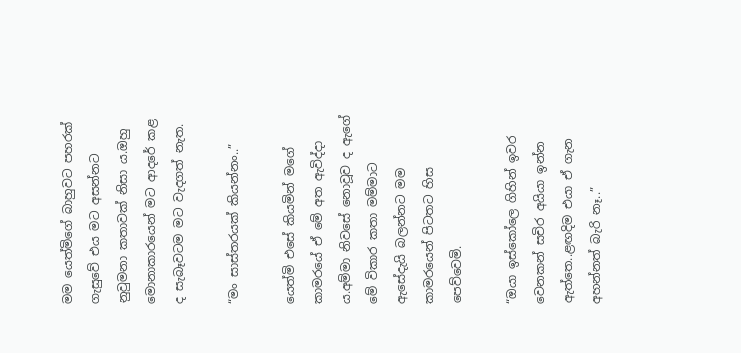මම යෙත්මිගේ බාහුවට පහරක් ගැසුවේ එය මට අසන්නට නුවුමනා කතාවක් නිසා ය.ඔහු මොනාකාරයෙන් මට ආදරේ කළ ද සැබෑවටම මට වැදගත් නැත.

“මං සාස්තරයක් කියන්නං..”

යෙත්මි එසේ කියමින් මගේ කාමරයේ ඒ මේ අත ඇවිද්දා ය.අම්මා නිවසේ නොවූව ද ඇගේ මේ විකාර කතා මම්මාට ඇසේදැයි බලන්නට මම කාමරයෙන් පිටතට හිස පෙව්වෙමි.

“ඔයා ඉස්කෝලෙ ගිහින් ඉවර වෙනකන් සචිර අයියා ඉන්න ඇත්තෙ..ළඟදිම එයා ඒ ගැන අහන්නත් බැරි නෑ..”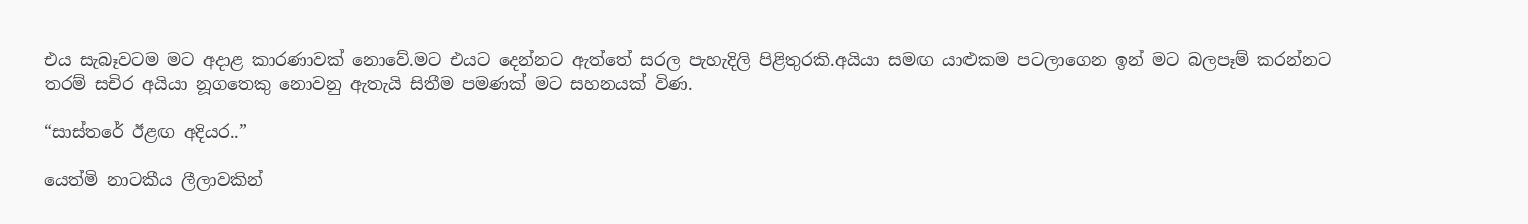එය සැබෑවටම මට අදාළ කාරණාවක් නොවේ.මට එයට දෙන්නට ඇත්තේ සරල පැහැදිලි පිළිතුරකි.අයියා සමඟ යාළුකම පටලාගෙන ඉන් මට බලපෑම් කරන්නට තරම් සචිර අයියා නූගතෙකු නොවනු ඇතැයි සිතීම පමණක් මට සහනයක් විණ.

“සාස්තරේ ඊළඟ අදියර..”

යෙත්මි නාටකීය ලීලාවකින්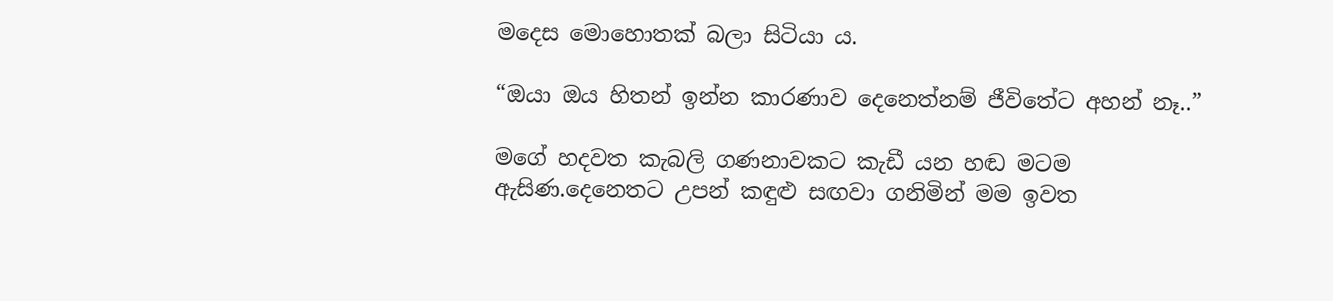මදෙස මොහොතක් බලා සිටියා ය.

“ඔයා ඔය හිතන් ඉන්න කාරණාව දෙනෙත්නම් ජීවිතේට අහන් නෑ..”

මගේ හදවත කැබලි ගණනාවකට කැඩී යන හඬ මටම ඇසිණ.දෙනෙතට උපන් කඳුළු සඟවා ගනිමින් මම ඉවත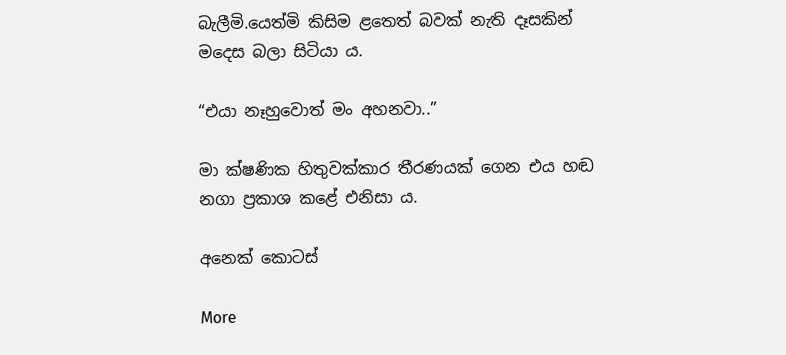බැලීමි.යෙත්මි කිසිම ළතෙත් බවක් නැති දෑසකින් මදෙස බලා සිටියා ය.

“එයා නෑහුවොත් මං අහනවා..”

මා ක්ෂණික හිතුවක්කාර තීරණයක් ගෙන එය හඬ නගා ප්‍රකාශ කළේ එනිසා ය.

අනෙක් කොටස්

More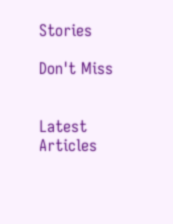Stories

Don't Miss


Latest Articles